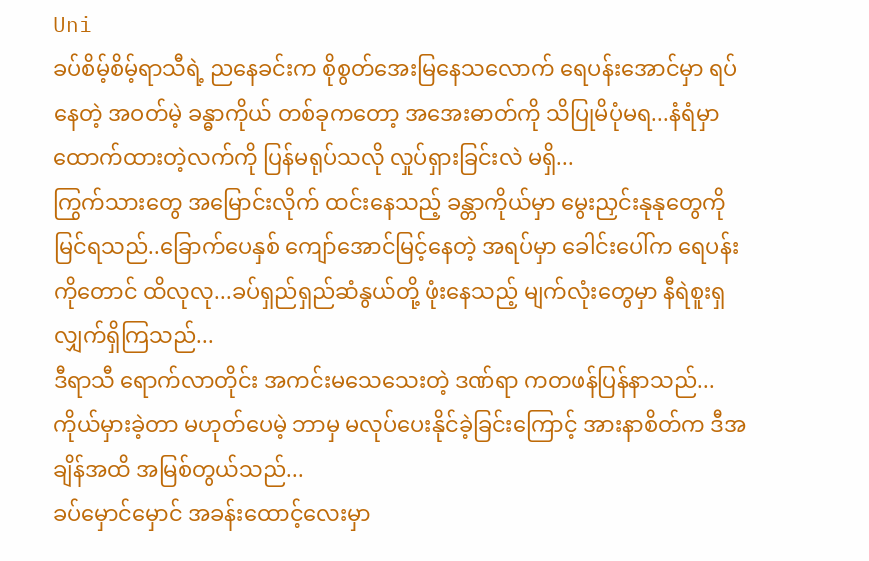Uni
ခပ်စိမ့်စိမ့်ရာသီရဲ့ ညနေခင်းက စိုစွတ်အေးမြနေသလောက် ရေပန်းအောင်မှာ ရပ်နေတဲ့ အဝတ်မဲ့ ခန္ဓာကိုယ် တစ်ခုကတော့ အအေးဓာတ်ကို သိပြုမိပုံမရ...နံရံမှာ ထောက်ထားတဲ့လက်ကို ပြန်မရုပ်သလို လှုပ်ရှားခြင်းလဲ မရှိ...
ကြွက်သားတွေ အမြောင်းလိုက် ထင်းနေသည့် ခန္တာကိုယ်မှာ မွေးညှင်းနုနုတွေကို မြင်ရသည်..ခြောက်ပေနှစ် ကျော်အောင်မြင့်နေတဲ့ အရပ်မှာ ခေါင်းပေါ်က ရေပန်းကိုတောင် ထိလုလု...ခပ်ရှည်ရှည်ဆံနွယ်တို့ ဖုံးနေသည့် မျက်လုံးတွေမှာ နီရဲစူးရှလျှက်ရှိကြသည်...
ဒီရာသီ ရောက်လာတိုင်း အကင်းမသေသေးတဲ့ ဒဏ်ရာ ကတဖန်ပြန်နာသည်...ကိုယ်မှားခဲ့တာ မဟုတ်ပေမဲ့ ဘာမှ မလုပ်ပေးနိုင်ခဲ့ခြင်းကြောင့် အားနာစိတ်က ဒီအချိန်အထိ အမြစ်တွယ်သည်...
ခပ်မှောင်မှောင် အခန်းထောင့်လေးမှာ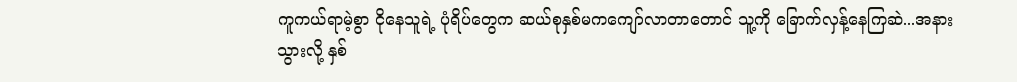ကူကယ်ရာမဲ့စွာ ငိုနေသူရဲ့ ပုံရိပ်တွေက ဆယ်စုနှစ်မကကျော်လာတာတောင် သူ့ကို ခြောက်လှန့်နေကြဆဲ...အနားသွားလို့ နှစ်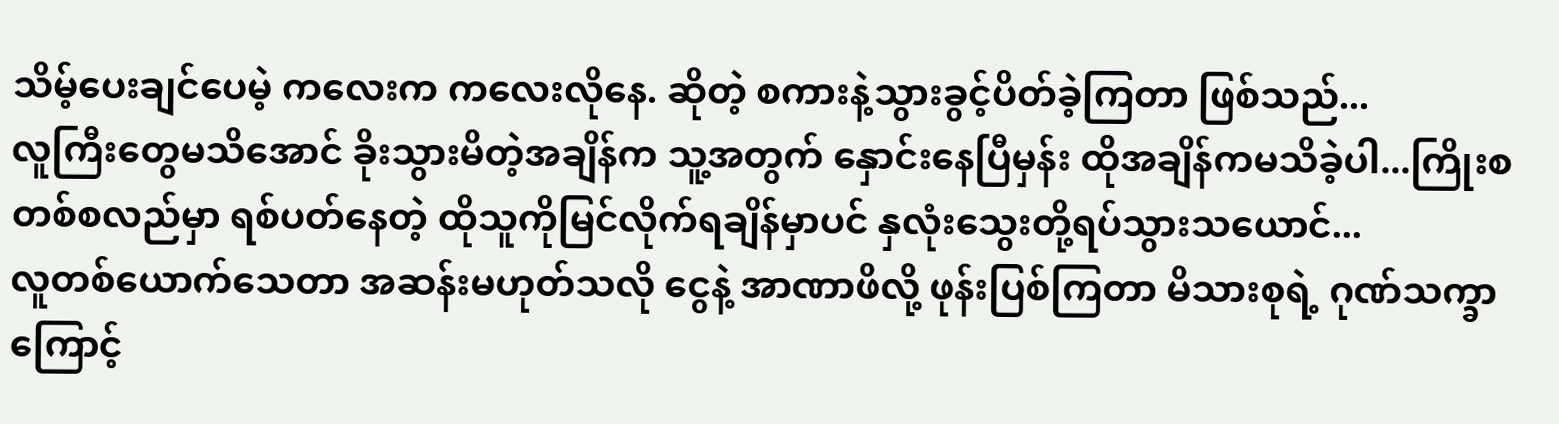သိမ့်ပေးချင်ပေမဲ့ ကလေးက ကလေးလိုနေ. ဆိုတဲ့ စကားနဲ့သွားခွင့်ပိတ်ခဲ့ကြတာ ဖြစ်သည်...
လူကြီးတွေမသိအောင် ခိုးသွားမိတဲ့အချိန်က သူ့အတွက် နှောင်းနေပြီမှန်း ထိုအချိန်ကမသိခဲ့ပါ...ကြိုးစ တစ်စလည်မှာ ရစ်ပတ်နေတဲ့ ထိုသူကိုမြင်လိုက်ရချိန်မှာပင် နှလုံးသွေးတို့ရပ်သွားသယောင်...
လူတစ်ယောက်သေတာ အဆန်းမဟုတ်သလို ငွေနဲ့ အာဏာဖိလို့ ဖုန်းပြစ်ကြတာ မိသားစုရဲ့ ဂုဏ်သက္ခာကြောင့်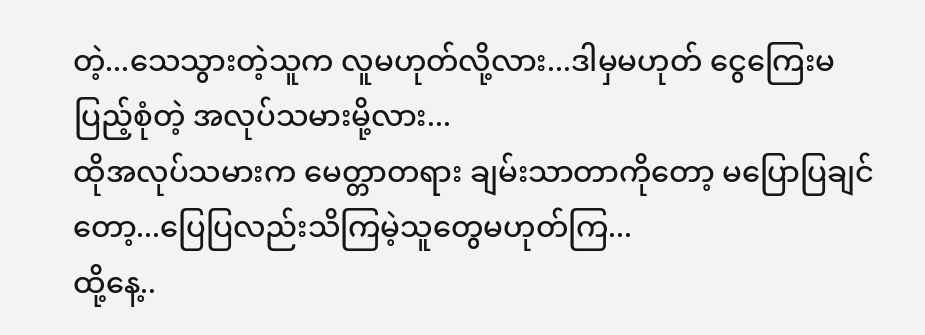တဲ့...သေသွားတဲ့သူက လူမဟုတ်လို့လား...ဒါမှမဟုတ် ငွေကြေးမပြည့်စုံတဲ့ အလုပ်သမားမို့လား...
ထိုအလုပ်သမားက မေတ္တာတရား ချမ်းသာတာကိုတော့ မပြောပြချင်တော့...ပြေပြလည်းသိကြမဲ့သူတွေမဟုတ်ကြ...
ထို့နေ့..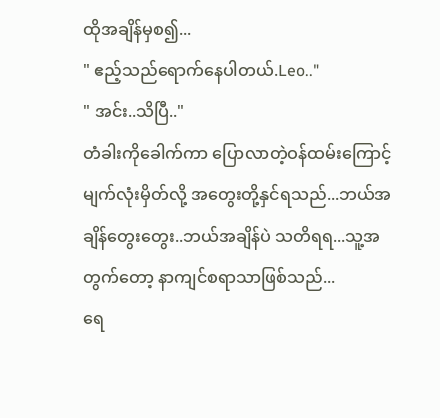ထိုအချိန်မှစ၍...
" ဧည့်သည်ရောက်နေပါတယ်.Leo.."
" အင်း..သိပြီ.."
တံခါးကိုခေါက်ကာ ပြောလာတဲ့ဝန်ထမ်းကြောင့် မျက်လုံးမှိတ်လို့ အတွေးတို့နှင်ရသည်...ဘယ်အချိန်တွေးတွေး..ဘယ်အချိန်ပဲ သတိရရ...သူ့အတွက်တော့ နာကျင်စရာသာဖြစ်သည်...
ရေ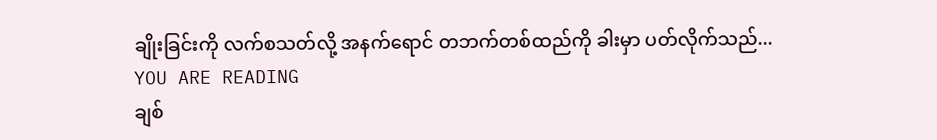ချိုးခြင်းကို လက်စသတ်လို့ အနက်ရောင် တဘက်တစ်ထည်ကို ခါးမှာ ပတ်လိုက်သည်...
YOU ARE READING
ချစ်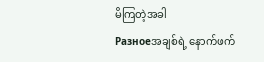မိကြတဲ့အခါ
Разноеအချစ်ရဲ့ နောက်ဖက်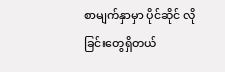စာမျက်နှာမှာ ပိုင်ဆိုင် လိုခြင်းတွေရှိတယ်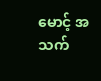မောင့် အသက်